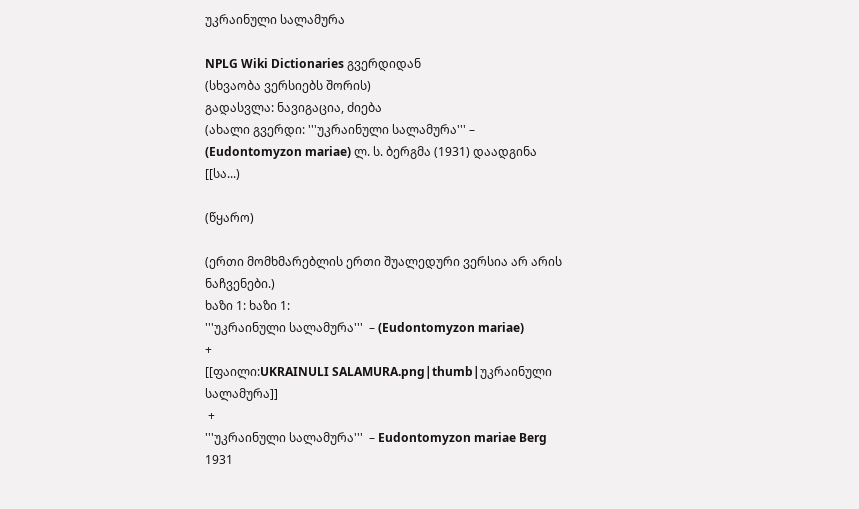უკრაინული სალამურა

NPLG Wiki Dictionaries გვერდიდან
(სხვაობა ვერსიებს შორის)
გადასვლა: ნავიგაცია, ძიება
(ახალი გვერდი: '''უკრაინული სალამურა''' – (Eudontomyzon mariae) ლ. ს. ბერგმა (1931) დაადგინა [[სა...)

(წყარო)

(ერთი მომხმარებლის ერთი შუალედური ვერსია არ არის ნაჩვენები.)
ხაზი 1: ხაზი 1:
'''უკრაინული სალამურა'''  – (Eudontomyzon mariae)
+
[[ფაილი:UKRAINULI SALAMURA.png|thumb|უკრაინული სალამურა]]
 +
'''უკრაინული სალამურა'''  – Eudontomyzon mariae Berg 1931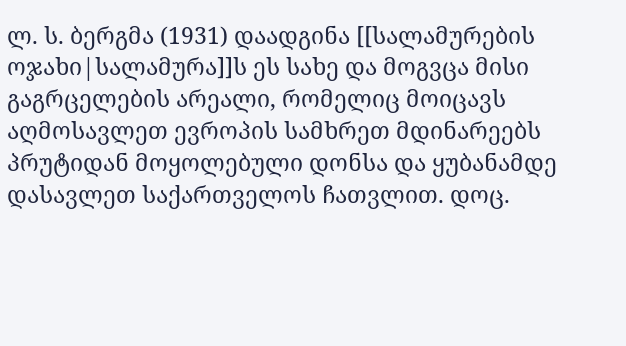ლ. ს. ბერგმა (1931) დაადგინა [[სალამურების ოჯახი|სალამურა]]ს ეს სახე და მოგვცა მისი გაგრცელების არეალი, რომელიც მოიცავს აღმოსავლეთ ევროპის სამხრეთ მდინარეებს პრუტიდან მოყოლებული დონსა და ყუბანამდე დასავლეთ საქართველოს ჩათვლით. დოც.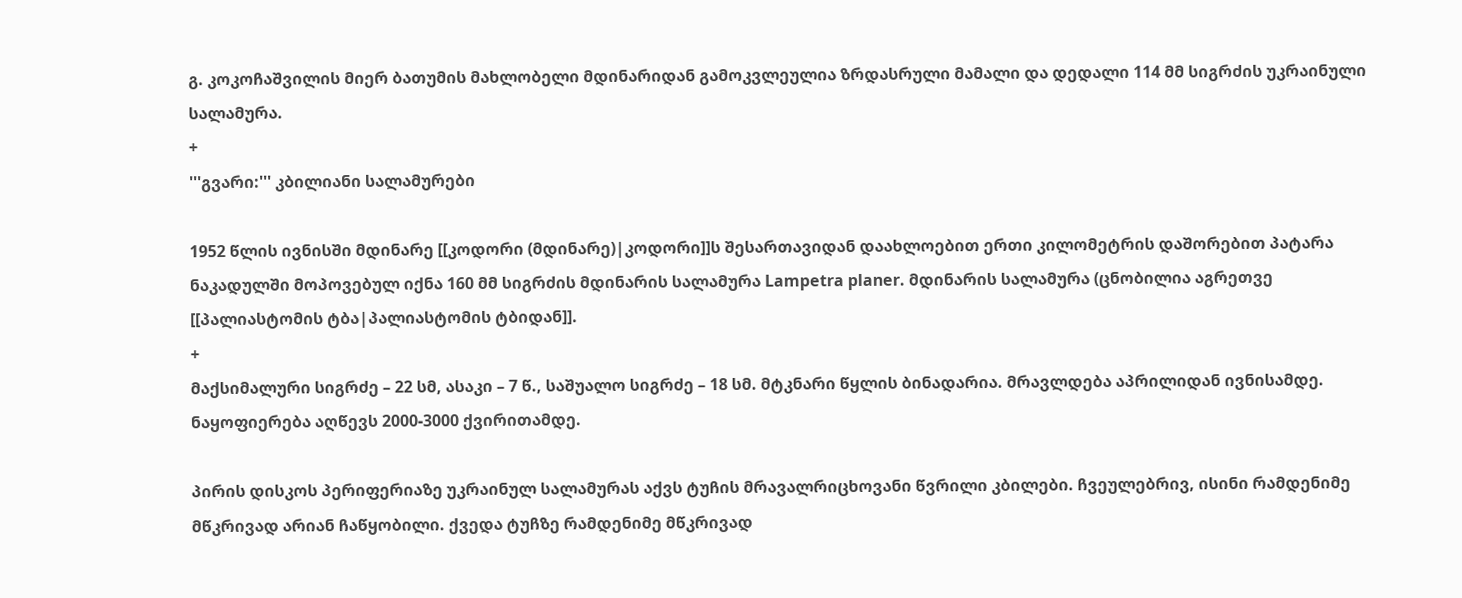გ. კოკოჩაშვილის მიერ ბათუმის მახლობელი მდინარიდან გამოკვლეულია ზრდასრული მამალი და დედალი 114 მმ სიგრძის უკრაინული სალამურა.
+
'''გვარი:''' კბილიანი სალამურები

1952 წლის ივნისში მდინარე [[კოდორი (მდინარე)|კოდორი]]ს შესართავიდან დაახლოებით ერთი კილომეტრის დაშორებით პატარა ნაკადულში მოპოვებულ იქნა 160 მმ სიგრძის მდინარის სალამურა Lampetra planer. მდინარის სალამურა (ცნობილია აგრეთვე [[პალიასტომის ტბა|პალიასტომის ტბიდან]].
+
მაქსიმალური სიგრძე – 22 სმ, ასაკი – 7 წ., საშუალო სიგრძე – 18 სმ. მტკნარი წყლის ბინადარია. მრავლდება აპრილიდან ივნისამდე. ნაყოფიერება აღწევს 2000-3000 ქვირითამდე.

პირის დისკოს პერიფერიაზე უკრაინულ სალამურას აქვს ტუჩის მრავალრიცხოვანი წვრილი კბილები. ჩვეულებრივ, ისინი რამდენიმე მწკრივად არიან ჩაწყობილი. ქვედა ტუჩზე რამდენიმე მწკრივად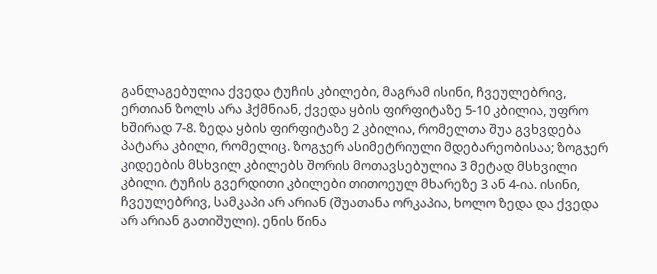განლაგებულია ქვედა ტუჩის კბილები, მაგრამ ისინი, ჩვეულებრივ, ერთიან ზოლს არა ჰქმნიან, ქვედა ყბის ფირფიტაზე 5-10 კბილია, უფრო ხშირად 7-8. ზედა ყბის ფირფიტაზე 2 კბილია, რომელთა შუა გვხვდება პატარა კბილი, რომელიც. ზოგჯერ ასიმეტრიული მდებარეობისაა; ზოგჯერ კიდეების მსხვილ კბილებს შორის მოთავსებულია 3 მეტად მსხვილი კბილი. ტუჩის გვერდითი კბილები თითოეულ მხარეზე 3 ან 4-ია. ისინი, ჩვეულებრივ, სამკაპი არ არიან (შუათანა ორკაპია, ხოლო ზედა და ქვედა არ არიან გათიშული). ენის წინა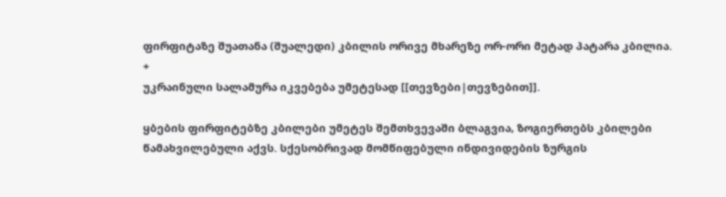ფირფიტაზე შუათანა (შუალედი) კბილის ორივე მხარეზე ორ-ორი მეტად პატარა კბილია.
+
უკრაინული სალამურა იკვებება უმეტესად [[თევზები|თევზებით]].

ყბების ფირფიტებზე კბილები უმეტეს შემთხვევაში ბლაგვია, ზოგიერთებს კბილები წამახვილებული აქვს. სქესობრივად მომწიფებული ინდივიდების ზურგის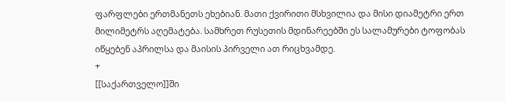ფარფლები ერთმანეთს ეხებიან. მათი ქვირითი მსხვილია და მისი დიამეტრი ერთ მილიმეტრს აღემატება. სამხრეთ რუსეთის მდინარეებში ეს სალამურები ტოფობას იწყებენ აპრილსა და მაისის პირველი ათ რიცხვამდე.
+
[[საქართველო]]ში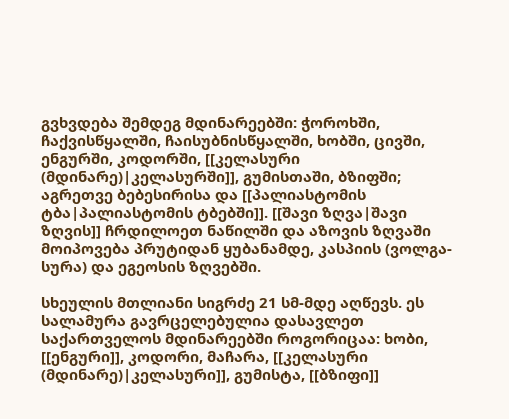გვხვდება შემდეგ მდინარეებში: ჭოროხში, ჩაქვისწყალში, ჩაისუბნისწყალში, ხობში, ცივში, ენგურში, კოდორში, [[კელასური (მდინარე)|კელასურში]], გუმისთაში, ბზიფში; აგრეთვე ბებესირისა და [[პალიასტომის ტბა|პალიასტომის ტბებში]]. [[შავი ზღვა|შავი ზღვის]] ჩრდილოეთ ნაწილში და აზოვის ზღვაში მოიპოვება პრუტიდან ყუბანამდე, კასპიის (ვოლგა-სურა) და ეგეოსის ზღვებში.

სხეულის მთლიანი სიგრძე 21 სმ-მდე აღწევს. ეს სალამურა გავრცელებულია დასავლეთ საქართველოს მდინარეებში როგორიცაა: ხობი, [[ენგური]], კოდორი, მაჩარა, [[კელასური (მდინარე)|კელასური]], გუმისტა, [[ბზიფი]]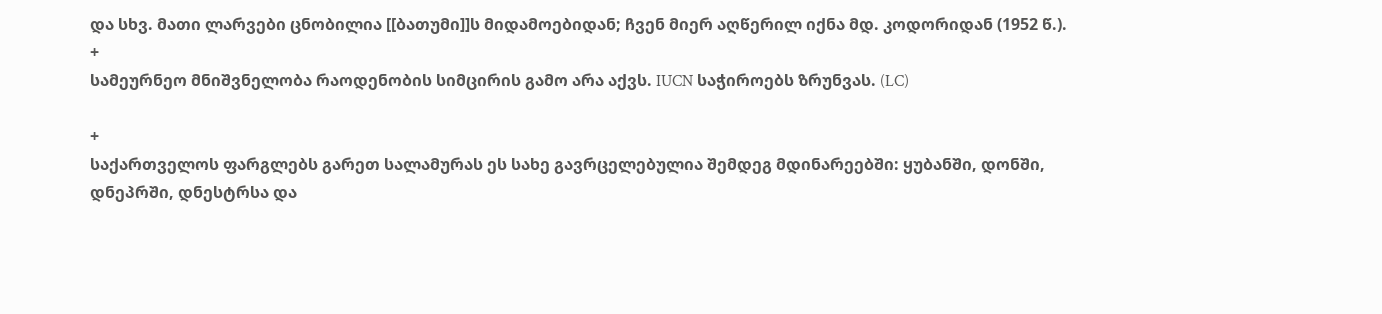და სხვ. მათი ლარვები ცნობილია [[ბათუმი]]ს მიდამოებიდან; ჩვენ მიერ აღწერილ იქნა მდ. კოდორიდან (1952 წ.).
+
სამეურნეო მნიშვნელობა რაოდენობის სიმცირის გამო არა აქვს. IUCN საჭიროებს ზრუნვას. (LC)

+
საქართველოს ფარგლებს გარეთ სალამურას ეს სახე გავრცელებულია შემდეგ მდინარეებში: ყუბანში, დონში, დნეპრში, დნესტრსა და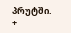პრუტში.
+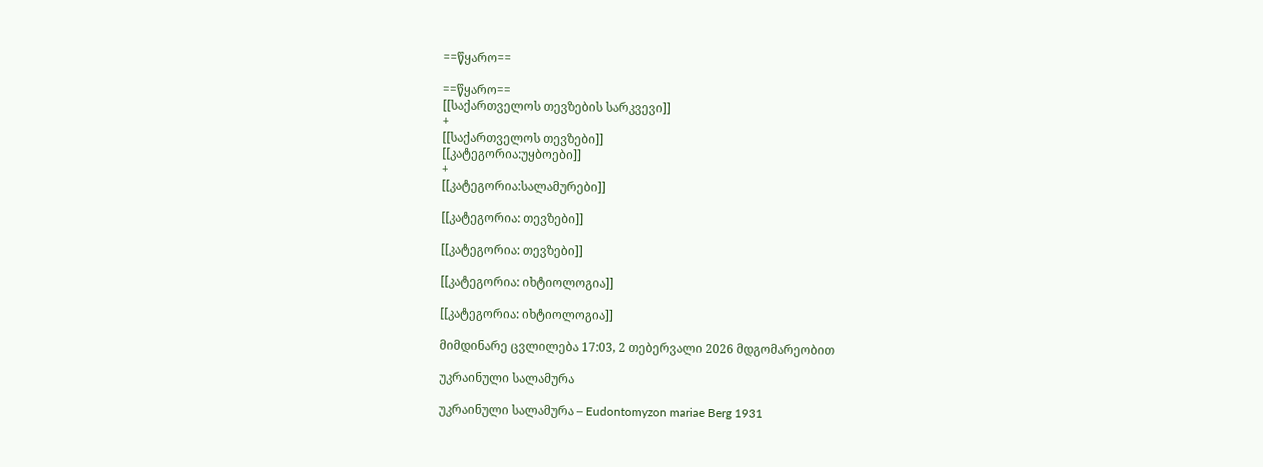==წყარო==

==წყარო==
[[საქართველოს თევზების სარკვევი]]
+
[[საქართველოს თევზები]]
[[კატეგორია:უყბოები]]
+
[[კატეგორია:სალამურები]]

[[კატეგორია: თევზები]]

[[კატეგორია: თევზები]]

[[კატეგორია: იხტიოლოგია]]

[[კატეგორია: იხტიოლოგია]]

მიმდინარე ცვლილება 17:03, 2 თებერვალი 2026 მდგომარეობით

უკრაინული სალამურა

უკრაინული სალამურა – Eudontomyzon mariae Berg 1931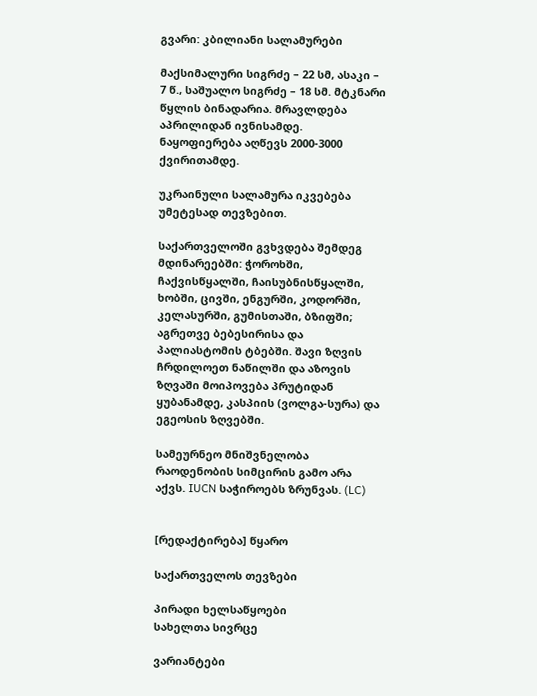გვარი: კბილიანი სალამურები

მაქსიმალური სიგრძე – 22 სმ, ასაკი – 7 წ., საშუალო სიგრძე – 18 სმ. მტკნარი წყლის ბინადარია. მრავლდება აპრილიდან ივნისამდე. ნაყოფიერება აღწევს 2000-3000 ქვირითამდე.

უკრაინული სალამურა იკვებება უმეტესად თევზებით.

საქართველოში გვხვდება შემდეგ მდინარეებში: ჭოროხში, ჩაქვისწყალში, ჩაისუბნისწყალში, ხობში, ცივში, ენგურში, კოდორში, კელასურში, გუმისთაში, ბზიფში; აგრეთვე ბებესირისა და პალიასტომის ტბებში. შავი ზღვის ჩრდილოეთ ნაწილში და აზოვის ზღვაში მოიპოვება პრუტიდან ყუბანამდე, კასპიის (ვოლგა-სურა) და ეგეოსის ზღვებში.

სამეურნეო მნიშვნელობა რაოდენობის სიმცირის გამო არა აქვს. IUCN საჭიროებს ზრუნვას. (LC)


[რედაქტირება] წყარო

საქართველოს თევზები

პირადი ხელსაწყოები
სახელთა სივრცე

ვარიანტები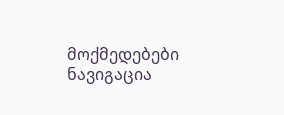მოქმედებები
ნავიგაცია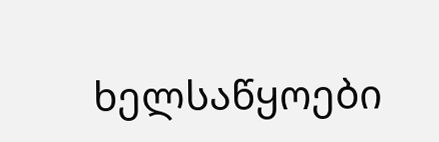ხელსაწყოები